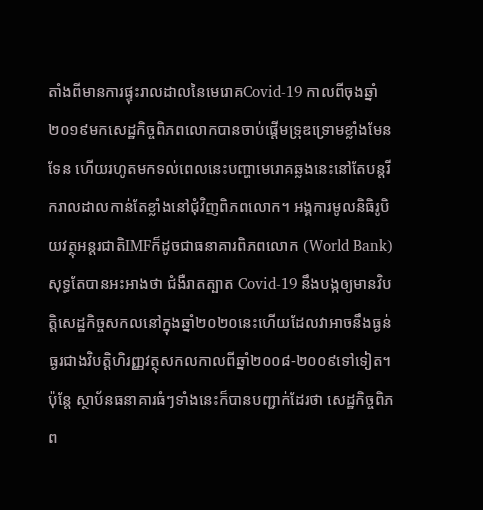តាំងពីមានការផ្ទុះរាលដាលនៃមេរោគCovid-19 កាលពីចុងឆ្នាំ២០១៩មកសេដ្ឋកិច្ចពិភពលោកបានចាប់ផ្ដើមទ្រុឌទ្រោមខ្លាំងមែនទែន ហើយរហូតមកទល់ពេលនេះបញ្ហាមេរោគឆ្លងនេះនៅតែបន្តរីករាលដាលកាន់តែខ្លាំងនៅជុំវិញពិភពលោក។ អង្គការមូលនិធិរូបិយវត្ថុអន្តរជាតិIMFក៏ដូចជាធនាគារពិភពលោក (World Bank) សុទ្ធតែបានអះអាងថា ជំងឺរាតត្បាត Covid-19 នឹងបង្កឲ្យមានវិបត្តិសេដ្ឋកិច្ចសកលនៅក្នុងឆ្នាំ២០២០នេះហើយដែលវាអាចនឹងធ្ងន់ធ្ងរជាងវិបត្តិហិរញ្ញវត្ថុសកលកាលពីឆ្នាំ២០០៨-២០០៩ទៅទៀត។ ប៉ុន្តែ ស្ថាប័នធនាគារធំៗទាំងនេះក៏បានបញ្ជាក់ដែរថា សេដ្ឋកិច្ចពិភព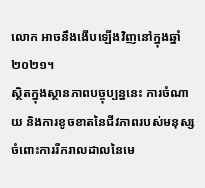លោក អាចនឹងងើបឡើងវិញនៅក្នុងឆ្នាំ២០២១។
ស្ថិតក្នុងស្ថានភាពបច្ចុប្បន្ននេះ ការចំណាយ និងការខូចខាតនៃជីវភាពរបស់មនុស្សចំពោះការរីករាលដាលនៃមេ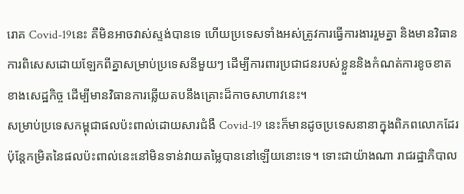រោគ Covid-19នេះ គឺមិនអាចវាស់ស្ទង់បានទេ ហើយប្រទេសទាំងអស់ត្រូវការធ្វើការងាររួមគ្នា និងមានវិធានការពិសេសដោយឡែកពីគ្នាសម្រាប់ប្រទេសនីមួយៗ ដើម្បីការពារប្រជាជនរបស់ខ្លួននិងកំណត់ការខូចខាតខាងសេដ្ឋកិច្ច ដើម្បីមានវិធានការឆ្លើយតបនឹងគ្រោះដ៏កាចសាហាវនេះ។
សម្រាប់ប្រទេសកម្ពុជាផលប៉ះពាល់ដោយសារជំងឺ Covid-19 នេះក៏មានដូចប្រទេសនានាក្នុងពិភពលោកដែរ ប៉ុន្តែកម្រិតនៃផលប៉ះពាល់នេះនៅមិនទាន់វាយតម្លៃបាននៅឡើយនោះទេ។ ទោះជាយ៉ាងណា រាជរដ្ឋាភិបាល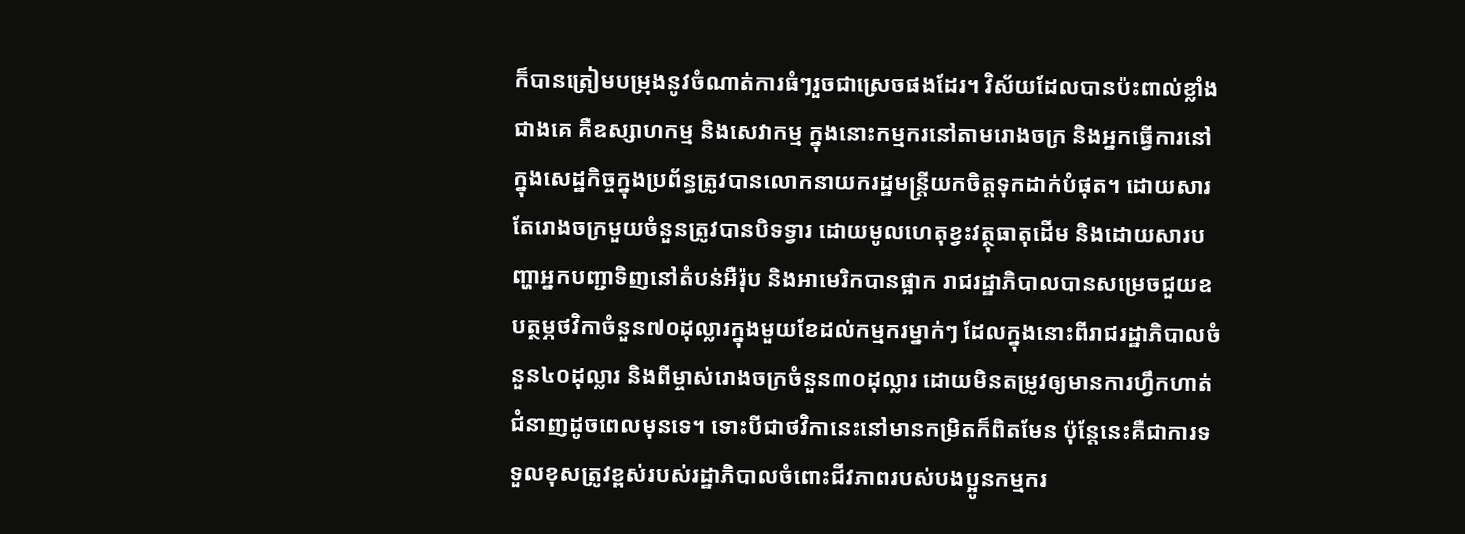ក៏បានត្រៀមបម្រុងនូវចំណាត់ការធំៗរួចជាស្រេចផងដែរ។ វិស័យដែលបានប៉ះពាល់ខ្លាំងជាងគេ គឺឧស្សាហកម្ម និងសេវាកម្ម ក្នុងនោះកម្មករនៅតាមរោងចក្រ និងអ្នកធ្វើការនៅក្នុងសេដ្ឋកិច្ចក្នុងប្រព័ន្ធត្រូវបានលោកនាយករដ្ឋមន្ត្រីយកចិត្តទុកដាក់បំផុត។ ដោយសារតែរោងចក្រមួយចំនួនត្រូវបានបិទទ្វារ ដោយមូលហេតុខ្វះវត្ថុធាតុដើម និងដោយសារបញ្ហាអ្នកបញ្ជាទិញនៅតំបន់អឺរ៉ុប និងអាមេរិកបានផ្អាក រាជរដ្ឋាភិបាលបានសម្រេចជួយឧបត្ថម្ភថវិកាចំនួន៧០ដុល្លារក្នុងមួយខែដល់កម្មករម្នាក់ៗ ដែលក្នុងនោះពីរាជរដ្ឋាភិបាលចំនួន៤០ដុល្លារ និងពីម្ចាស់រោងចក្រចំនួន៣០ដុល្លារ ដោយមិនតម្រូវឲ្យមានការហ្វឹកហាត់ជំនាញដូចពេលមុនទេ។ ទោះបីជាថវិកានេះនៅមានកម្រិតក៏ពិតមែន ប៉ុន្តែនេះគឺជាការទទួលខុសត្រូវខ្ពស់របស់រដ្ឋាភិបាលចំពោះជីវភាពរបស់បងប្អូនកម្មករ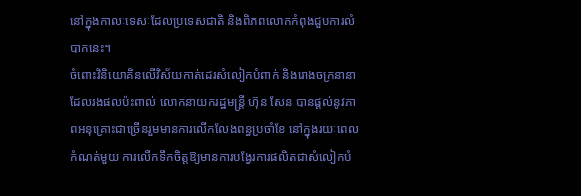នៅក្នុងកាលៈទេសៈដែលប្រទេសជាតិ និងពិភពលោកកំពុងជួបការលំបាកនេះ។
ចំពោះវិនិយោគិនលើវិស័យកាត់ដេរសំលៀកបំពាក់ និងរោងចក្រនានាដែលរងផលប៉ះពាល់ លោកនាយករដ្ឋមន្ត្រី ហ៊ុន សែន បានផ្តល់នូវភាពអនុគ្រោះជាច្រើនរួមមានការលើកលែងពន្ធប្រចាំខែ នៅក្នុងរយៈពេលកំណត់មួយ ការលើកទឹកចិត្តឱ្យមានការបង្វែរការផលិតជាសំលៀកបំ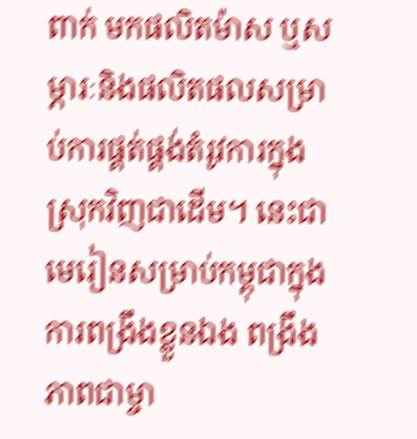ពាក់ មកផលិតម៉ាស ឬសម្ភារៈនិងផលិតផលសម្រាប់ការផ្គត់ផ្គង់តំរូវការក្នុងស្រុកវិញជាដើម។ នេះជាមេរៀនសម្រាប់កម្ពុជាក្នុងការពង្រឹងខ្លួនឯង ពង្រឹងភាពជាម្ចា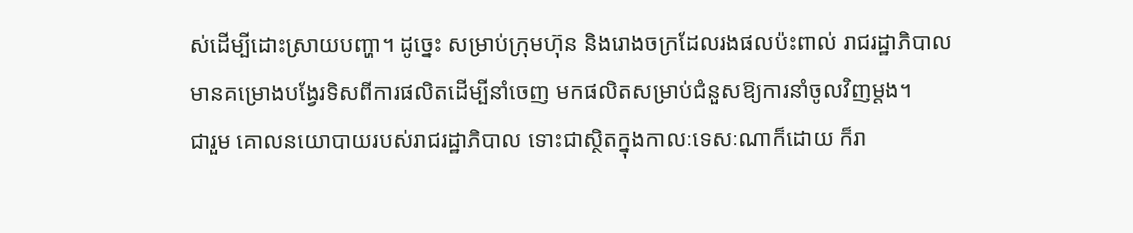ស់ដើម្បីដោះស្រាយបញ្ហា។ ដូច្នេះ សម្រាប់ក្រុមហ៊ុន និងរោងចក្រដែលរងផលប៉ះពាល់ រាជរដ្ឋាភិបាលមានគម្រោងបង្វែរទិសពីការផលិតដើម្បីនាំចេញ មកផលិតសម្រាប់ជំនួសឱ្យការនាំចូលវិញម្តង។
ជារួម គោលនយោបាយរបស់រាជរដ្ឋាភិបាល ទោះជាស្ថិតក្នុងកាលៈទេសៈណាក៏ដោយ ក៏រា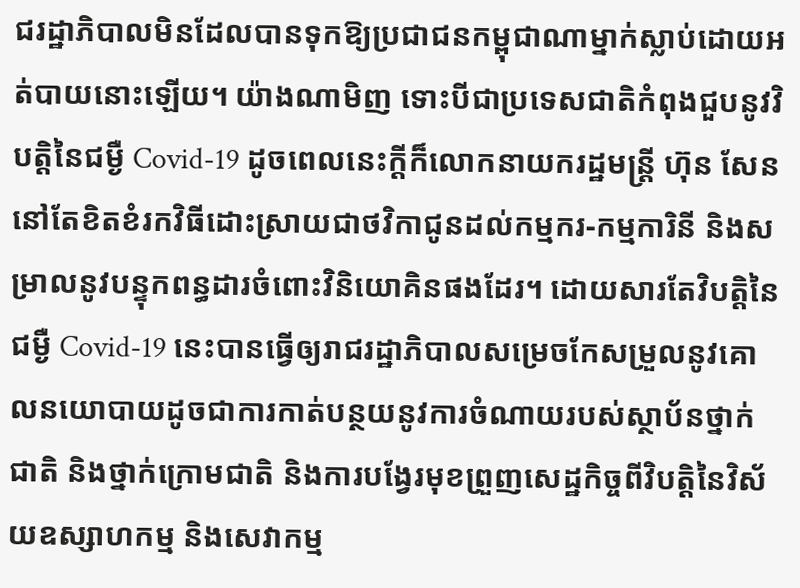ជរដ្ឋាភិបាលមិនដែលបានទុកឱ្យប្រជាជនកម្ពុជាណាម្នាក់ស្លាប់ដោយអត់បាយនោះឡើយ។ យ៉ាងណាមិញ ទោះបីជាប្រទេសជាតិកំពុងជួបនូវវិបត្តិនៃជម្ងឺ Covid-19 ដូចពេលនេះក្តីក៏លោកនាយករដ្ឋមន្ត្រី ហ៊ុន សែន នៅតែខិតខំរកវិធីដោះស្រាយជាថវិកាជូនដល់កម្មករ-កម្មការិនី និងសម្រាលនូវបន្ទុកពន្ធដារចំពោះវិនិយោគិនផងដែរ។ ដោយសារតែវិបត្តិនៃជម្ងឺ Covid-19 នេះបានធ្វើឲ្យរាជរដ្ឋាភិបាលសម្រេចកែសម្រួលនូវគោលនយោបាយដូចជាការកាត់បន្ថយនូវការចំណាយរបស់ស្ថាប័នថ្នាក់ជាតិ និងថ្នាក់ក្រោមជាតិ និងការបង្វែរមុខព្រួញសេដ្ឋកិច្ចពីវិបត្តិនៃវិស័យឧស្សាហកម្ម និងសេវាកម្ម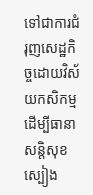ទៅជាការជំរុញសេដ្ឋកិច្ចដោយវិស័យកសិកម្មដើម្បីធានាសន្តិសុខស្បៀង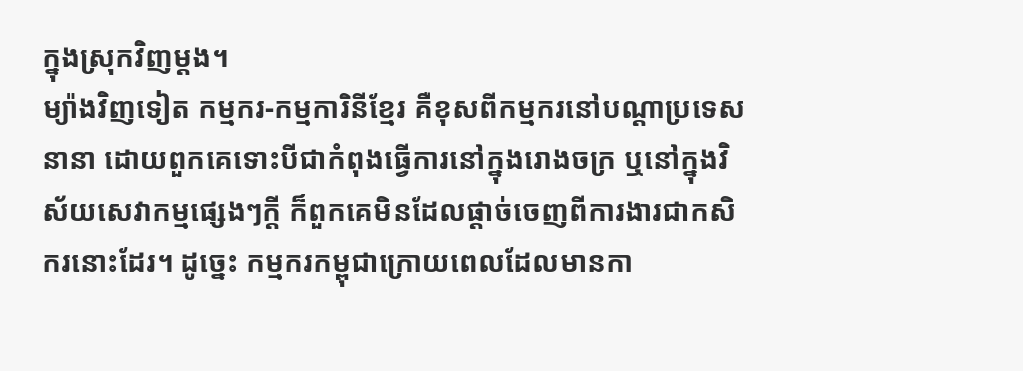ក្នុងស្រុកវិញម្តង។
ម្យ៉ាងវិញទៀត កម្មករ-កម្មការិនីខ្មែរ គឺខុសពីកម្មករនៅបណ្តាប្រទេសនានា ដោយពួកគេទោះបីជាកំពុងធ្វើការនៅក្នុងរោងចក្រ ឬនៅក្នុងវិស័យសេវាកម្មផ្សេងៗក្តី ក៏ពួកគេមិនដែលផ្តាច់ចេញពីការងារជាកសិករនោះដែរ។ ដូច្នេះ កម្មករកម្ពុជាក្រោយពេលដែលមានកា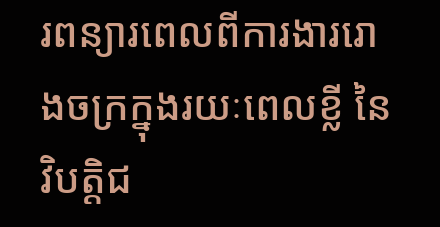រពន្យារពេលពីការងាររោងចក្រក្នុងរយៈពេលខ្លី នៃវិបត្តិជ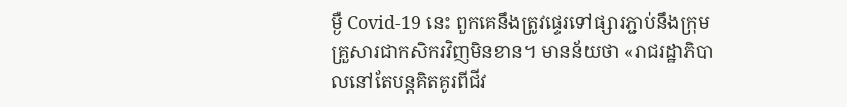ម្ងឺ Covid-19 នេះ ពួកគេនឹងត្រូវផ្ទេរទៅផ្សារភ្ជាប់នឹងក្រុមគ្រួសារជាកសិករវិញមិនខាន។ មានន័យថា «រាជរដ្ឋាភិបាលនៅតែបន្តគិតគូរពីជីវ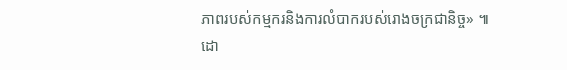ភាពរបស់កម្មករនិងការលំបាករបស់រោងចក្រជានិច្ច» ៕
ដោ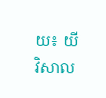យ៖ យី វិសាល